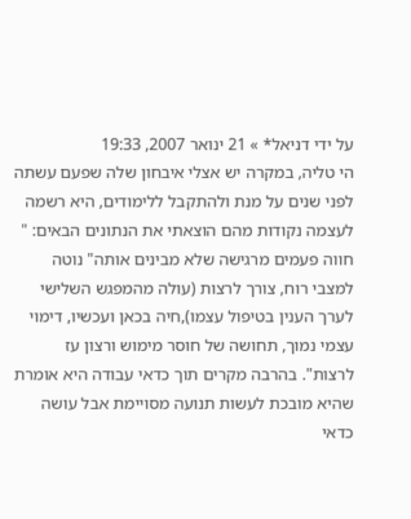על ידי דניאל* » 21 ינואר 2007, 19:33
הי טליה, במקרה יש אצלי איבחון שלה שפעם עשתה לפני שנים על מנת ולהתקבל ללימודים, היא רשמה לעצמה נקודות מהם הוצאתי את הנתונים הבאים: " חווה פעמים מרגישה שלא מבינים אותה" נוטה למצבי רוח, צורך לרצות (עולה מהמפגש השלישי לערך הענין בטיפול עצמו),חיה בכאן ועכשיו, דימוי עצמי נמוך, תחושה של חוסר מימוש ורצון עז לרצות". בהרבה מקרים תוך כדאי עבודה היא אומרת שהיא מובכת לעשות תנועה מסויימת אבל עושה כדאי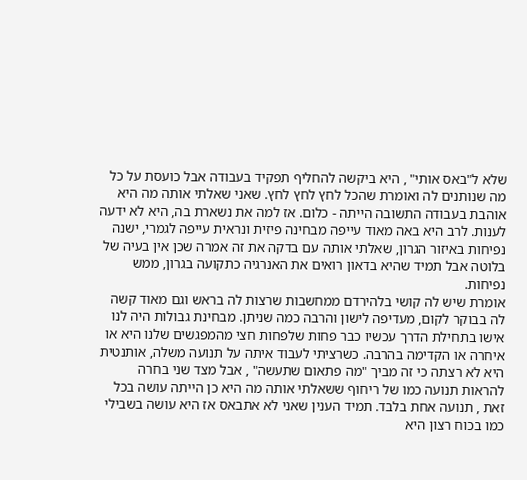שלא ל"באס אותי" , היא ביקשה להחליף תפקיד בעבודה אבל כועסת על כל מה שנותנים לה ואומרת שהכל לחץ לחץ לחץ. שאני שאלתי אותה מה היא אוהבת בעבודה התשובה הייתה - כלום. אז למה את נשארת בה, היא לא ידעה לענות. לרב היא באה מאוד עייפה מבחינה פיזית ונראית עייפה לגמרי, ישנה נפיחות באיזור הגרון, שאלתי אותה עם בדקה את זה אמרה שכן אין בעיה של בלוטה אבל תמיד שהיא בדאון רואים את האנרגיה כתקועה בגרון, ממש נפיחות.
אומרת שיש לה קושי בלהירדם ממחשבות שרצות לה בראש וגם מאוד קשה לה בבוקר לקום, מעדיפה לישון והרבה כמה שניתן. מבחינת גבולות היה לנו אישו בתחילת הדרך עכשיו כבר פחות שלפחות חצי מהמפגשים שלנו היא או איחרה או הקדימה בהרבה. כשרציתי לעבוד איתה על תנועה משלה, אותנטית היא לא רצתה כי זה מביך "מה פתאום שתעשה" , אבל מצד שני בחרה להראות תנועה כמו של ריחוף ששאלתי אותה מה היא כן הייתה עושה בכל זאת , תנועה אחת בלבד. תמיד הענין שאני לא אתבאס אז היא עושה בשבילי כמו בכוח רצון היא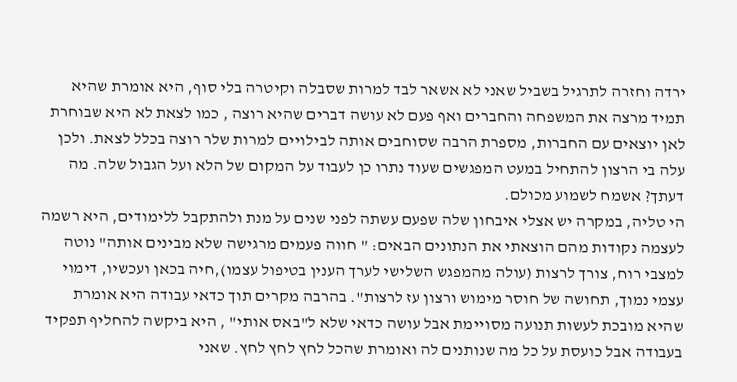ירדה וחזרה לתרגיל בשביל שאני לא אשאר לבד למרות שסבלה וקיטרה בלי סוף, היא אומרת שהיא תמיד מרצה את המשפחה והחברים ואף פעם לא עושה דברים שהיא רוצה , כמו לצאת לא היא שבוחרת לאן יוצאים עם החברות, מספרת הרבה שסוחבים אותה לבילויים למרות שלר רוצה בכלל לצאת. ולכן עלה בי הרצון להתחיל במעט המפגשים שעוד נתרו כן לעבוד על המקום של הלא ועל הגבול שלה. מה דעתך? אשמח לשמוע מכולם.
הי טליה, במקרה יש אצלי איבחון שלה שפעם עשתה לפני שנים על מנת ולהתקבל ללימודים, היא רשמה לעצמה נקודות מהם הוצאתי את הנתונים הבאים: " חווה פעמים מרגישה שלא מבינים אותה" נוטה למצבי רוח, צורך לרצות (עולה מהמפגש השלישי לערך הענין בטיפול עצמו),חיה בכאן ועכשיו, דימוי עצמי נמוך, תחושה של חוסר מימוש ורצון עז לרצות". בהרבה מקרים תוך כדאי עבודה היא אומרת שהיא מובכת לעשות תנועה מסויימת אבל עושה כדאי שלא ל"באס אותי" , היא ביקשה להחליף תפקיד בעבודה אבל כועסת על כל מה שנותנים לה ואומרת שהכל לחץ לחץ לחץ. שאני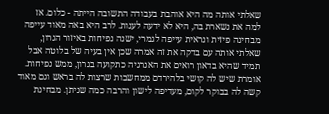שאלתי אותה מה היא אוהבת בעבודה התשובה הייתה - כלום. אז למה את נשארת בה, היא לא ידעה לענות. לרב היא באה מאוד עייפה מבחינה פיזית ונראית עייפה לגמרי, ישנה נפיחות באיזור הגרון, שאלתי אותה עם בדקה את זה אמרה שכן אין בעיה של בלוטה אבל תמיד שהיא בדאון רואים את האנרגיה כתקועה בגרון, ממש נפיחות.
אומרת שיש לה קושי בלהירדם ממחשבות שרצות לה בראש וגם מאוד קשה לה בבוקר לקום, מעדיפה לישון והרבה כמה שניתן. מבחינת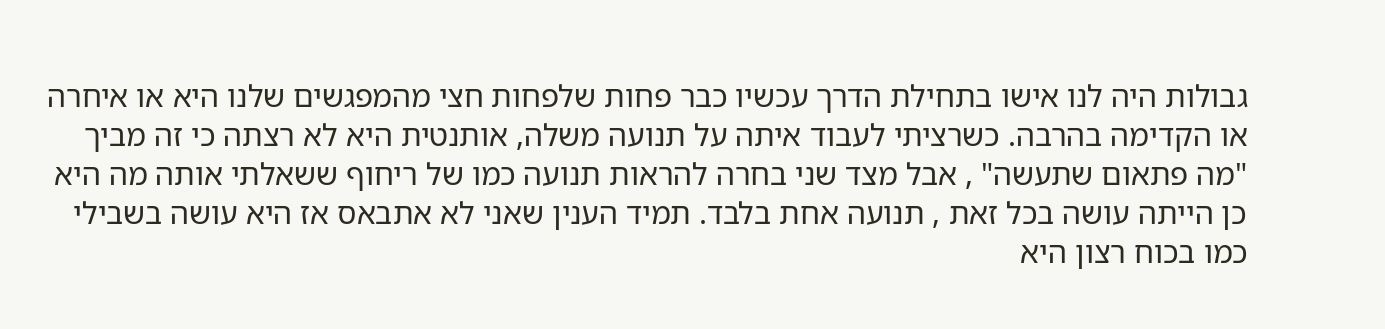גבולות היה לנו אישו בתחילת הדרך עכשיו כבר פחות שלפחות חצי מהמפגשים שלנו היא או איחרה או הקדימה בהרבה. כשרציתי לעבוד איתה על תנועה משלה, אותנטית היא לא רצתה כי זה מביך "מה פתאום שתעשה" , אבל מצד שני בחרה להראות תנועה כמו של ריחוף ששאלתי אותה מה היא כן הייתה עושה בכל זאת , תנועה אחת בלבד. תמיד הענין שאני לא אתבאס אז היא עושה בשבילי כמו בכוח רצון היא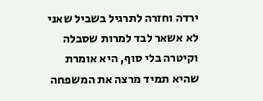ירדה וחזרה לתרגיל בשביל שאני לא אשאר לבד למרות שסבלה וקיטרה בלי סוף, היא אומרת שהיא תמיד מרצה את המשפחה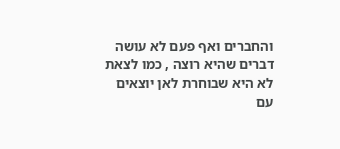והחברים ואף פעם לא עושה דברים שהיא רוצה , כמו לצאת לא היא שבוחרת לאן יוצאים עם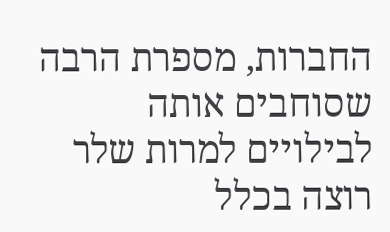החברות, מספרת הרבה שסוחבים אותה לבילויים למרות שלר רוצה בכלל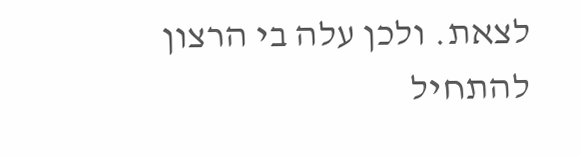לצאת. ולכן עלה בי הרצון להתחיל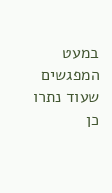במעט המפגשים שעוד נתרו כן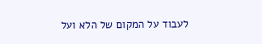לעבוד על המקום של הלא ועל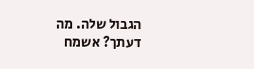הגבול שלה. מה דעתך? אשמח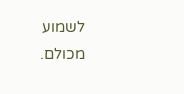לשמוע מכולם.